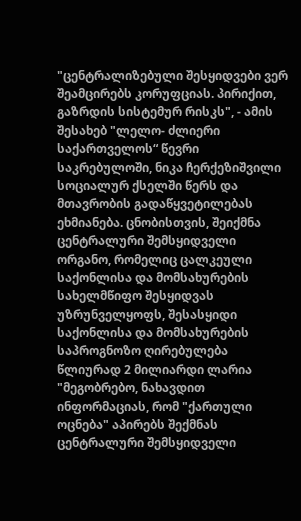"ცენტრალიზებული შესყიდვები ვერ შეამცირებს კორუფციას. პირიქით, გაზრდის სისტემურ რისკს", - ამის შესახებ "ლელო- ძლიერი საქართველოს“ წევრი საკრებულოში, ნიკა ჩერქეზიშვილი სოციალურ ქსელში წერს და მთავრობის გადაწყვეტილებას ეხმიანება. ცნობისთვის, შეიქმნა ცენტრალური შემსყიდველი ორგანო, რომელიც ცალკეული საქონლისა და მომსახურების სახელმწიფო შესყიდვას უზრუნველყოფს, შესასყიდი საქონლისა და მომსახურების საპროგნოზო ღირებულება წლიურად 2 მილიარდი ლარია
"მეგობრებო, ნახავდით ინფორმაციას, რომ "ქართული ოცნება" აპირებს შექმნას ცენტრალური შემსყიდველი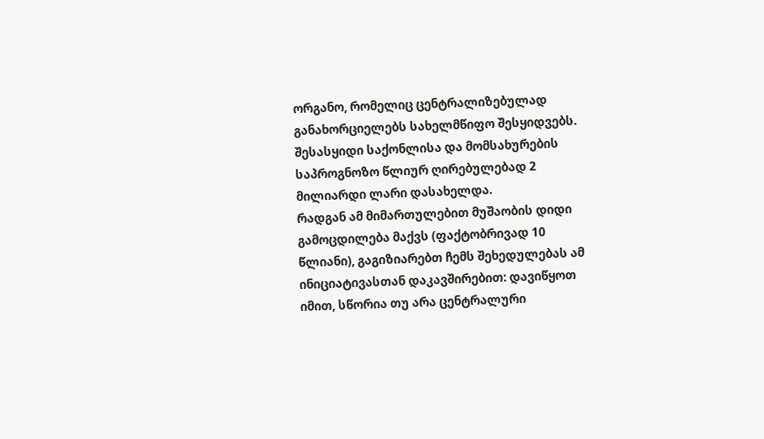ორგანო, რომელიც ცენტრალიზებულად განახორციელებს სახელმწიფო შესყიდვებს. შესასყიდი საქონლისა და მომსახურების საპროგნოზო წლიურ ღირებულებად 2 მილიარდი ლარი დასახელდა.
რადგან ამ მიმართულებით მუშაობის დიდი გამოცდილება მაქვს (ფაქტობრივად 10 წლიანი), გაგიზიარებთ ჩემს შეხედულებას ამ ინიციატივასთან დაკავშირებით: დავიწყოთ იმით, სწორია თუ არა ცენტრალური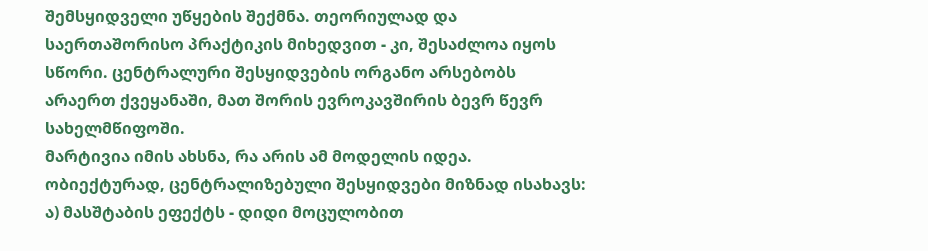შემსყიდველი უწყების შექმნა. თეორიულად და საერთაშორისო პრაქტიკის მიხედვით - კი, შესაძლოა იყოს სწორი. ცენტრალური შესყიდვების ორგანო არსებობს არაერთ ქვეყანაში, მათ შორის ევროკავშირის ბევრ წევრ სახელმწიფოში.
მარტივია იმის ახსნა, რა არის ამ მოდელის იდეა. ობიექტურად, ცენტრალიზებული შესყიდვები მიზნად ისახავს:
ა) მასშტაბის ეფექტს - დიდი მოცულობით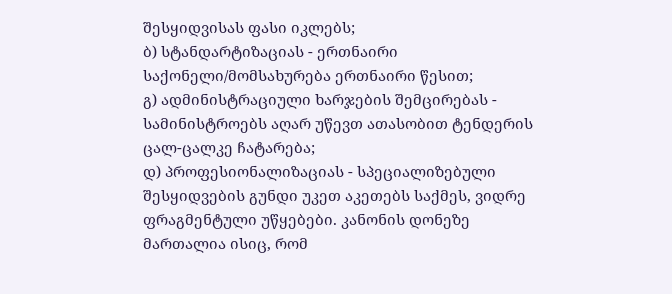შესყიდვისას ფასი იკლებს;
ბ) სტანდარტიზაციას - ერთნაირი საქონელი/მომსახურება ერთნაირი წესით;
გ) ადმინისტრაციული ხარჯების შემცირებას - სამინისტროებს აღარ უწევთ ათასობით ტენდერის ცალ-ცალკე ჩატარება;
დ) პროფესიონალიზაციას - სპეციალიზებული შესყიდვების გუნდი უკეთ აკეთებს საქმეს, ვიდრე ფრაგმენტული უწყებები. კანონის დონეზე მართალია ისიც, რომ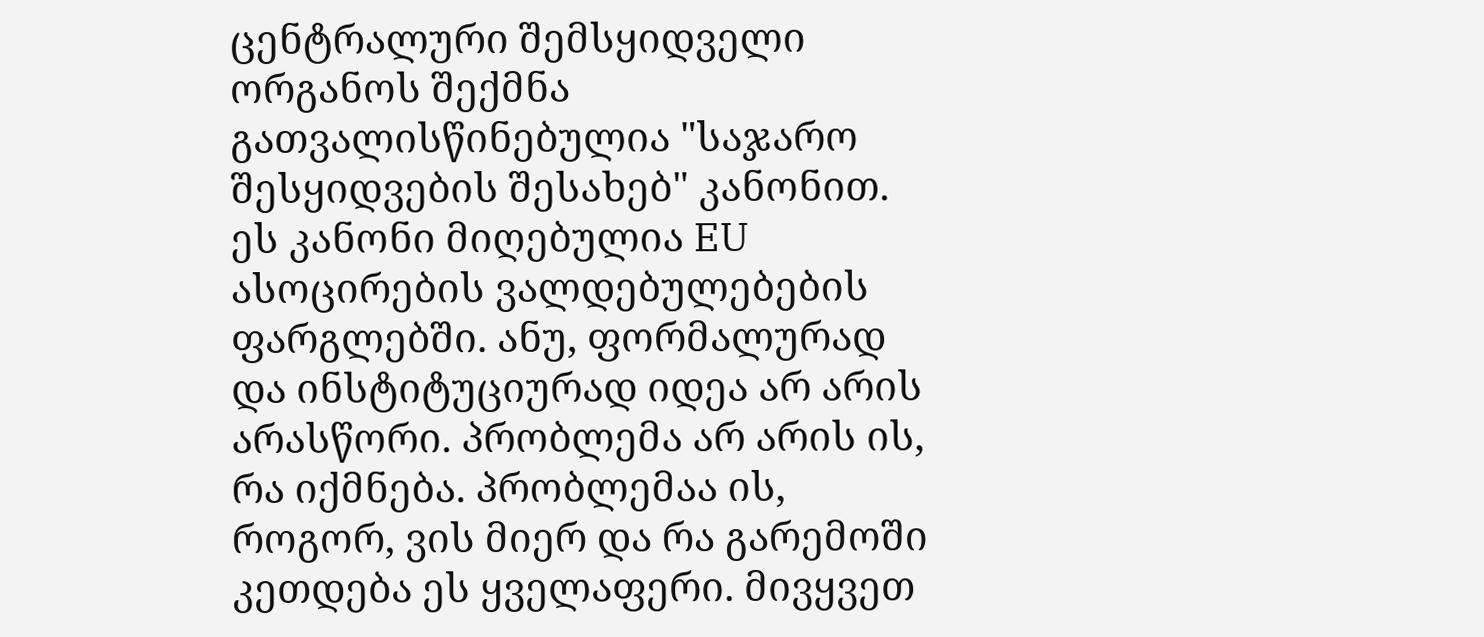ცენტრალური შემსყიდველი ორგანოს შექმნა გათვალისწინებულია "საჯარო შესყიდვების შესახებ" კანონით. ეს კანონი მიღებულია EU ასოცირების ვალდებულებების ფარგლებში. ანუ, ფორმალურად და ინსტიტუციურად იდეა არ არის არასწორი. პრობლემა არ არის ის, რა იქმნება. პრობლემაა ის, როგორ, ვის მიერ და რა გარემოში კეთდება ეს ყველაფერი. მივყვეთ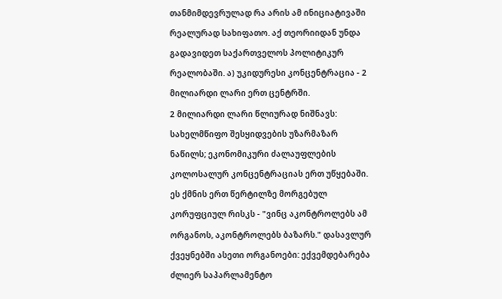თანმიმდევრულად რა არის ამ ინიციატივაში რეალურად სახიფათო. აქ თეორიიდან უნდა გადავიდეთ საქართველოს პოლიტიკურ რეალობაში. ა) უკიდურესი კონცენტრაცია - 2 მილიარდი ლარი ერთ ცენტრში.
2 მილიარდი ლარი წლიურად ნიშნავს: სახელმწიფო შესყიდვების უზარმაზარ ნაწილს; ეკონომიკური ძალაუფლების კოლოსალურ კონცენტრაციას ერთ უწყებაში. ეს ქმნის ერთ წერტილზე მორგებულ კორუფციულ რისკს - "ვინც აკონტროლებს ამ ორგანოს, აკონტროლებს ბაზარს." დასავლურ ქვეყნებში ასეთი ორგანოები: ექვემდებარება ძლიერ საპარლამენტო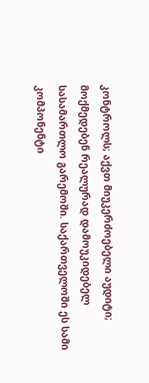კონტროლს; აქვთ მიუკერძოებელი აუდიტი; მოქმედებენ რეალურად დამოუკიდებელ სასამართლო გარემოში. საქართველოში ეს სამი კომპონენტი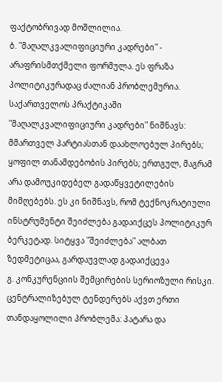ფაქტობრივად მოშლილია.
ბ. "მაღალკვალიფიციური კადრები" - არაფრისმთქმელი ფორმულა. ეს ფრაზა პოლიტიკურადაც ძალიან პრობლემურია. საქართველოს პრაქტიკაში "მაღალკვალიფიციური კადრები" ნიშნავს: მმართველ პარტიასთან დაახლოებულ პირებს; ყოფილ თანამდებობის პირებს; ერთგულ, მაგრამ არა დამოუკიდებელ გადაწყვეტილების მიმღებებს. ეს კი ნიშნავს, რომ ტექნოკრატიული ინსტრუმენტი შეიძლება გადაიქცეს პოლიტიკურ ბერკეტად. სიტყვა "შეიძლება" ალბათ ზედმეტიცაა, გარდაუვლად გადაიქცევა
გ. კონკურენციის შემცირების სერიოზული რისკი. ცენტრალიზებულ ტენდერებს აქვთ ერთი თანდაყოლილი პრობლემა: პატარა და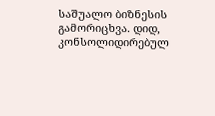საშუალო ბიზნესის გამორიცხვა. დიდ, კონსოლიდირებულ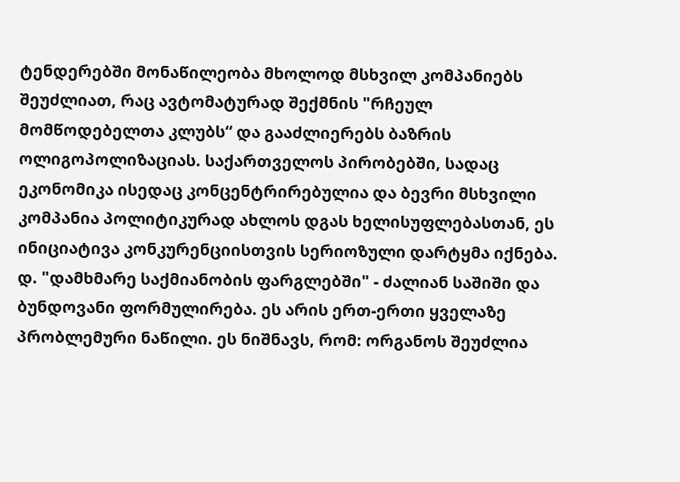ტენდერებში მონაწილეობა მხოლოდ მსხვილ კომპანიებს შეუძლიათ, რაც ავტომატურად შექმნის "რჩეულ მომწოდებელთა კლუბს“ და გააძლიერებს ბაზრის ოლიგოპოლიზაციას. საქართველოს პირობებში, სადაც ეკონომიკა ისედაც კონცენტრირებულია და ბევრი მსხვილი კომპანია პოლიტიკურად ახლოს დგას ხელისუფლებასთან, ეს ინიციატივა კონკურენციისთვის სერიოზული დარტყმა იქნება.
დ. "დამხმარე საქმიანობის ფარგლებში" - ძალიან საშიში და ბუნდოვანი ფორმულირება. ეს არის ერთ-ერთი ყველაზე პრობლემური ნაწილი. ეს ნიშნავს, რომ: ორგანოს შეუძლია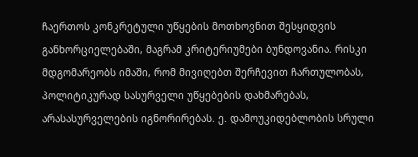ჩაერთოს კონკრეტული უწყების მოთხოვნით შესყიდვის განხორციელებაში, მაგრამ კრიტერიუმები ბუნდოვანია. რისკი მდგომარეობს იმაში, რომ მივიღებთ შერჩევით ჩართულობას, პოლიტიკურად სასურველი უწყებების დახმარებას, არასასურველების იგნორირებას. ე. დამოუკიდებლობის სრული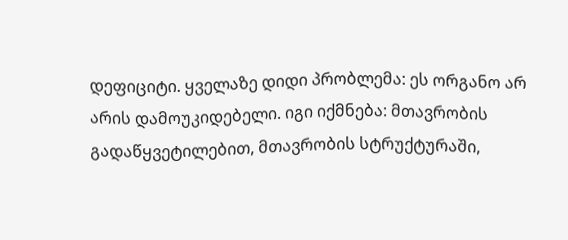დეფიციტი. ყველაზე დიდი პრობლემა: ეს ორგანო არ არის დამოუკიდებელი. იგი იქმნება: მთავრობის გადაწყვეტილებით, მთავრობის სტრუქტურაში,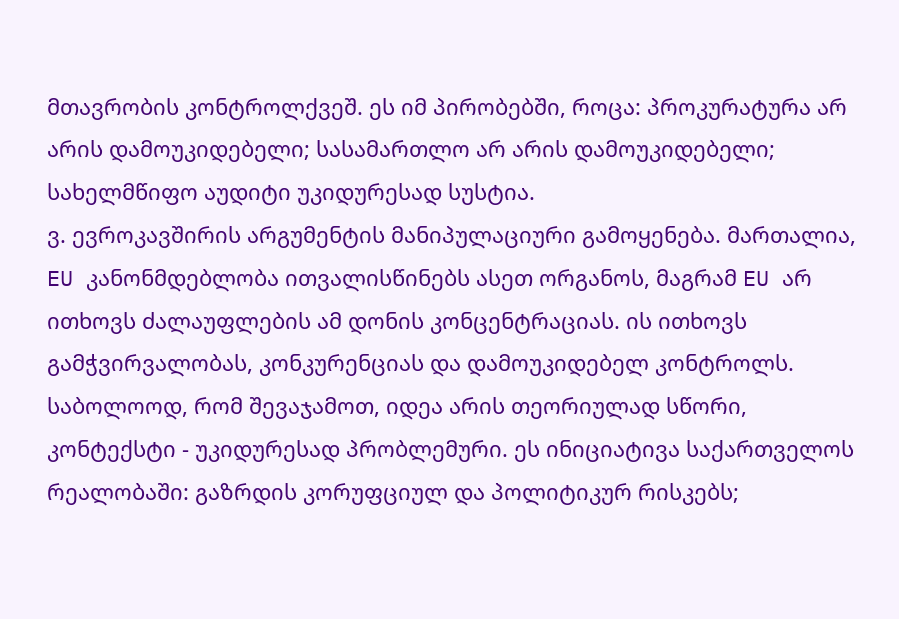მთავრობის კონტროლქვეშ. ეს იმ პირობებში, როცა: პროკურატურა არ არის დამოუკიდებელი; სასამართლო არ არის დამოუკიდებელი; სახელმწიფო აუდიტი უკიდურესად სუსტია.
ვ. ევროკავშირის არგუმენტის მანიპულაციური გამოყენება. მართალია, EU კანონმდებლობა ითვალისწინებს ასეთ ორგანოს, მაგრამ EU არ ითხოვს ძალაუფლების ამ დონის კონცენტრაციას. ის ითხოვს გამჭვირვალობას, კონკურენციას და დამოუკიდებელ კონტროლს. საბოლოოდ, რომ შევაჯამოთ, იდეა არის თეორიულად სწორი, კონტექსტი - უკიდურესად პრობლემური. ეს ინიციატივა საქართველოს რეალობაში: გაზრდის კორუფციულ და პოლიტიკურ რისკებს;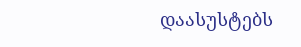დაასუსტებს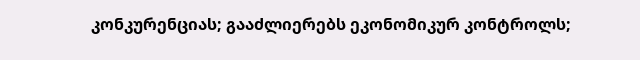კონკურენციას; გააძლიერებს ეკონომიკურ კონტროლს;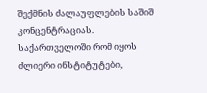შექმნის ძალაუფლების საშიშ კონცენტრაციას. საქართველოში რომ იყოს ძლიერი ინსტიტუტები,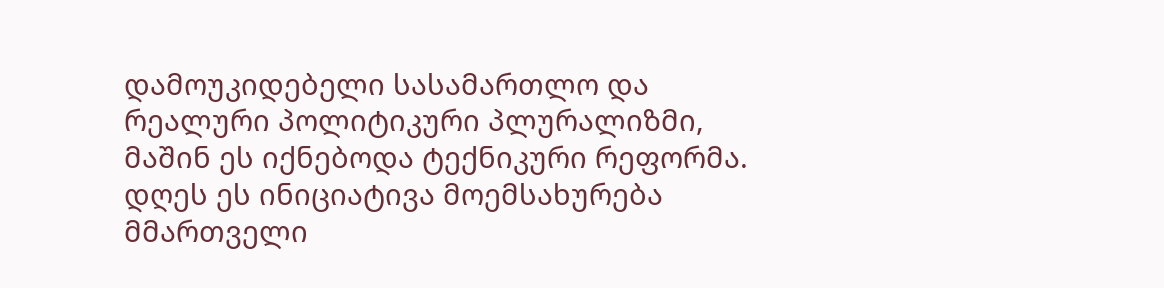დამოუკიდებელი სასამართლო და რეალური პოლიტიკური პლურალიზმი, მაშინ ეს იქნებოდა ტექნიკური რეფორმა. დღეს ეს ინიციატივა მოემსახურება მმართველი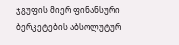ჯგუფის მიერ ფინანსური ბერკეტების აბსოლუტურ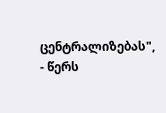ცენტრალიზებას", - წერს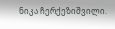ნიკა ჩერქეზიშვილი.